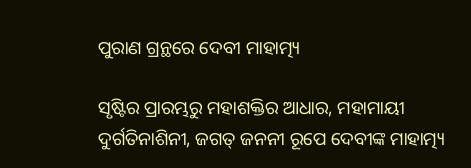ପୁରାଣ ଗ୍ରନ୍ଥରେ ଦେବୀ ମାହାତ୍ମ୍ୟ

ସୃଷ୍ଟିର ପ୍ରାରମ୍ଭରୁ ମହାଶକ୍ତିର ଆଧାର, ମହାମାୟୀ ଦୁର୍ଗତିନାଶିନୀ, ଜଗତ୍‌ ଜନନୀ ରୂପେ ଦେବୀଙ୍କ ମାହାତ୍ମ୍ୟ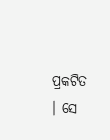ପ୍ରକଟିତ । ସେ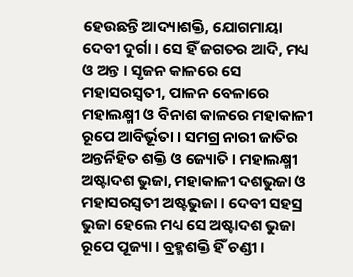ହେଉଛନ୍ତି ଆଦ୍ୟାଶକ୍ତି, ଯୋଗମାୟା ଦେବୀ ଦୁର୍ଗା । ସେ ହିଁ ଜଗତର ଆଦି, ମଧ୍ୟ ଓ ଅନ୍ତ । ସୃଜନ କାଳରେ ସେ ମହାସରସ୍ୱତୀ, ପାଳନ ବେଳାରେ ମହାଲକ୍ଷ୍ମୀ ଓ ବିନାଶ କାଳରେ ମହାକାଳୀ ରୂପେ ଆବିର୍ଭୂତା । ସମଗ୍ର ନାରୀ ଜାତିର ଅନ୍ତର୍ନିହିତ ଶକ୍ତି ଓ ଜ୍ୟୋତି । ମହାଲକ୍ଷ୍ମୀ ଅଷ୍ଟାଦଶ ଭୁଜା, ମହାକାଳୀ ଦଶଭୁଜା ଓ ମହାସରସ୍ୱତୀ ଅଷ୍ଟଭୁଜା । ଦେବୀ ସହସ୍ର ଭୁଜା ହେଲେ ମଧ୍ୟ ସେ ଅଷ୍ଟାଦଶ ଭୁଜା ରୂପେ ପୂଜ୍ୟା । ବ୍ରହ୍ମଶକ୍ତି ହିଁ ଚଣ୍ଡୀ ।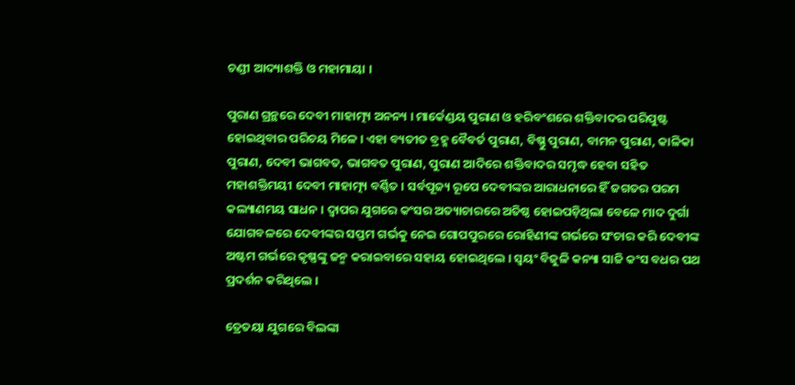ଚଣ୍ଡୀ ଆଦ୍ୟାଶକ୍ତି ଓ ମହାମାୟା ।

ପୁରାଣ ଗ୍ରନ୍ଥରେ ଦେବୀ ମାହାତ୍ମ୍ୟ ଅନନ୍ୟ । ମାର୍କେଣ୍ଡୟ ପୁରାଣ ଓ ହରିବଂଶରେ ଶକ୍ତିବାଦର ପରିପୁଷ୍ଟ ହୋଇଥିବାର ପରିଚୟ ମିଳେ । ଏହା ବ୍ୟତୀତ ବ୍ରହ୍ମ ବୈବର୍ତ ପୁରାଣ, ବିଷ୍ଣୁ ପୁରାଣ, ବାମନ ପୁରାଣ, କାଳିକା ପୁରାଣ, ଦେବୀ ଭାଗବତ, ଭାଗବତ ପୁରାଣ, ପୁରାଣ ଆଦିରେ ଶକ୍ତିବାଦର ସମୃଦ୍ଧ ହେବା ସହିତ ମହାଶକ୍ତିମୟୀ ଦେବୀ ମାହାତ୍ମ୍ୟ ବର୍ଣ୍ଣିତ । ସର୍ବପୂଜ୍ୟ ରୂପେ ଦେବୀଙ୍କର ଆରାଧନାରେ ହିଁ ଜଗତର ପରମ କଲ୍ୟାଣମୟ ସାଧନ । ଦ୍ୱାପର ଯୁଗରେ କଂସର ଅତ୍ୟାଚାରରେ ଅତିଷ୍ଠ ହୋଇପଡ଼ିଥିଲା ବେଳେ ମାଦ ଦୁର୍ଗା ଯୋଗବଳରେ ଦେବୀଙ୍କର ସପ୍ତମ ଗର୍ଭକୁ ନେଇ ଗୋପପୁରରେ ରୋହିଣୀଙ୍କ ଗର୍ଭରେ ସଂଚାର କରି ଦେବୀଙ୍କ ଅଷ୍ଟମ ଗର୍ଭରେ କୃଷ୍ଣଙ୍କୁ ଜନ୍ମ କରାଇବାରେ ସହାୟ ହୋଇଥିଲେ । ସ୍ୱୟଂ ବିଜୁଳି କନ୍ୟା ସାଜି କଂସ ବଧର ପଥ ପ୍ରଦର୍ଶନ କରିଥିଲେ ।

ତ୍ରେତୟା ଯୁଗରେ ବିଲଙ୍କା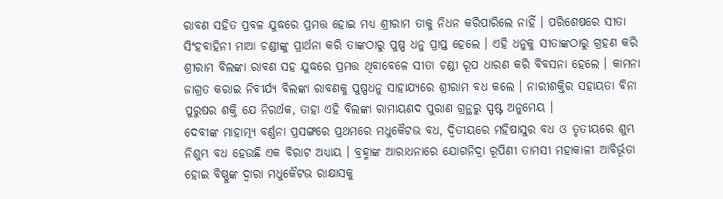ରାବଣ ସହିତ ପ୍ରବଳ ଯୁଦ୍ଧରେ ପ୍ରମତ୍ତ ହୋଇ ମଧ୍ୟ ଶ୍ରୀରାମ ତାକୁ ନିଧନ କରିପାରିଲେ ନାହିଁ । ପରିଶେଷରେ ସୀତା ସିଂହବାହିନୀ ମାଆ ଚଣ୍ଡୀଙ୍କୁ ପ୍ରାର୍ଥନା କରି ତାଙ୍କଠାରୁ ପୁଷ୍ପ ଧନୁ ପ୍ରାପ୍ତ ହେଲେ । ଏହି ଧନୁକୁ ସୀତାଙ୍କଠାରୁ ଗ୍ରହଣ କରି ଶ୍ରୀରାମ ବିଲଙ୍କା ରାବଣ ସହ ଯୁଦ୍ଧରେ ପ୍ରମତ୍ତ ଥିବାବେଳେ ସୀତା ଚଣ୍ଡୀ ରୂପ ଧାରଣ କରି ବିବସନା ହେଲେ । କାମନା ଜାଗ୍ରତ କରାଇ ନିବୀର୍ଯ୍ୟ ବିଲଙ୍କା ରାବଣକୁ ପୁଷ୍ପଧନୁ ସାହାଯ୍ୟରେ ଶ୍ରୀରାମ ବଧ କଲେ । ନାରୀଶକ୍ତିର ସହାୟତା ବିନା ପୁରୁଷର ଶକ୍ତି ଯେ ନିରର୍ଥକ, ତାହା ଏହି ବିଲଙ୍କା ରାମାୟଣଦ ପୁରାଣ ଗ୍ରନ୍ଥରୁ ସ୍ପଷ୍ଟ ଅନୁମେୟ ।
ଦେବୀଙ୍କ ମାହାତ୍ମ୍ୟ ବର୍ଣ୍ଣନା ପ୍ରସଙ୍ଗରେ ପ୍ରଥମରେ ମଧୁକୈଟଭ ବଧ, ଦ୍ୱିତୀୟରେ ମହିଷାସୁର ବଧ ଓ ତୃତୀୟରେ ଶୁମ୍ଭ ନିଶୁମ୍ଭ ବଧ ହେଉଛି ଏକ ବିରାଟ ଅଧ୍ୟାୟ । ବ୍ରହ୍ମାଙ୍କ ଆରାଧନାରେ ଯୋଗନିଦ୍ରା ରୂପିଣୀ ତାମସୀ ମହାକାଳୀ ଆବିର୍ଭୂତା ହୋଇ ବିଷ୍ଣୁଙ୍କ ଦ୍ୱାରା ମଧୁକୈଟଭ ରାକ୍ଷାସକୁ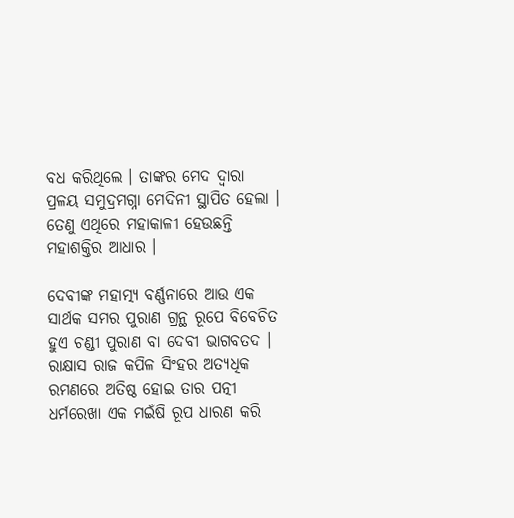ବଧ କରିଥିଲେ । ତାଙ୍କର ମେଦ ଦ୍ୱାରା ପ୍ରଳୟ ସମୁଦ୍ରମଗ୍ନା ମେଦିନୀ ସ୍ଥାପିତ ହେଲା । ତେଣୁ ଏଥିରେ ମହାକାଳୀ ହେଉଛନ୍ତି ମହାଶକ୍ତିର ଆଧାର ।

ଦେବୀଙ୍କ ମହାତ୍ମ୍ୟ ବର୍ଣ୍ଣନାରେ ଆଉ ଏକ ସାର୍ଥକ ସମର ପୁରାଣ ଗ୍ରନ୍ଥ ରୂପେ ବିବେଚିତ ହୁଏ ଚଣ୍ଡୀ ପୁରାଣ ବା ଦେବୀ ଭାଗବତଦ । ରାକ୍ଷାସ ରାଜ କପିଳ ସିଂହର ଅତ୍ୟଧିକ ରମଣରେ ଅତିଷ୍ଠ ହୋଇ ତାର ପତ୍ନୀ ଧର୍ମରେଖା ଏକ ମଇଁଷି ରୂପ ଧାରଣ କରି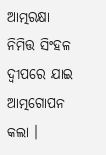ଆତ୍ମରକ୍ଷା ନିମିତ୍ତ ସିଂହଳ ଦ୍ୱୀପରେ ଯାଇ ଆତ୍ମଗୋପନ କଲା ।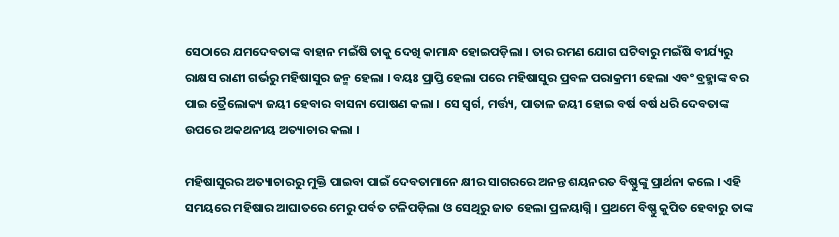ସେଠାରେ ଯମଦେବତାଙ୍କ ବାହାନ ମଇଁଷି ତାକୁ ଦେଖି କାମାନ୍ଧ ହୋଇପଡ଼ିଲା । ତାର ରମଣ ଯୋଗ ଘଟିବାରୁ ମଇଁଷି ବୀର୍ଯ୍ୟରୁ ରାକ୍ଷସ ରାଣୀ ଗର୍ଭରୁ ମହିଷାସୁର ଜନ୍ମ ହେଲା । ବୟଃ ପ୍ରାପ୍ତି ହେଲା ପରେ ମହିଷାସୁର ପ୍ରବଳ ପରାକ୍ରମୀ ହେଲା ଏବଂ ବ୍ରହ୍ମାଙ୍କ ବର ପାଇ ତ୍ରୈଲୋକ୍ୟ ଜୟୀ ହେବାର ବାସନା ପୋଷଣ କଲା । ସେ ସ୍ୱର୍ଗ, ମର୍ତ୍ତ୍ୟ, ପାତାଳ ଜୟୀ ହୋଇ ବର୍ଷ ବର୍ଷ ଧରି ଦେବତାଙ୍କ ଉପରେ ଅକଥନୀୟ ଅତ୍ୟାଚାର କଲା ।

ମହିଷାସୁରର ଅତ୍ୟାଚାରରୁ ମୁକ୍ତି ପାଇବା ପାଇଁ ଦେବତାମାନେ କ୍ଷୀର ସାଗରରେ ଅନନ୍ତ ଶୟନରତ ବିଷ୍ଣୁଙ୍କୁ ପ୍ରାର୍ଥନା କଲେ । ଏହି ସମୟରେ ମହିଷାର ଆଘାତରେ ମେରୁ ପର୍ବତ ଟଳିପଡ଼ିଲା ଓ ସେଥିରୁ ଜାତ ହେଲା ପ୍ରଳୟାଗ୍ନି । ପ୍ରଥମେ ବିଷ୍ଣୁ କୁପିତ ହେବାରୁ ତାଙ୍କ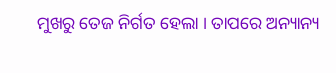ମୁଖରୁ ତେଜ ନିର୍ଗତ ହେଲା । ତାପରେ ଅନ୍ୟାନ୍ୟ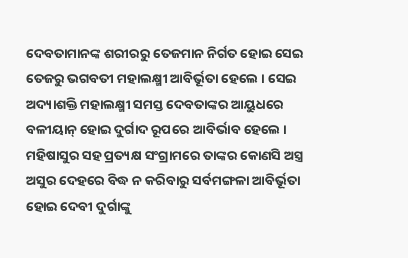ଦେବତାମାନଙ୍କ ଶରୀରରୁ ତେଜମାନ ନିର୍ଗତ ହୋଇ ସେଇ ତେଜରୁ ଭଗବତୀ ମହାଲକ୍ଷ୍ମୀ ଆବିର୍ଭୂତା ହେଲେ । ସେଇ ଅଦ୍ୟାଶକ୍ତି ମହାଲକ୍ଷ୍ମୀ ସମସ୍ତ ଦେବତାଙ୍କର ଆୟୁଧରେ ବଳୀୟାନ୍‌ ହୋଇ ଦୁର୍ଗାଦ ରୂପରେ ଆବିର୍ଭାବ ହେଲେ । ମହିଷାସୁର ସହ ପ୍ରତ୍ୟକ୍ଷ ସଂଗ୍ରାମରେ ତାଙ୍କର କୋଣସି ଅସ୍ତ୍ର ଅସୁର ଦେହରେ ବିଦ୍ଧ ନ କରିବାରୁ ସର୍ବମଙ୍ଗଳା ଆବିର୍ଭୂତା ହୋଇ ଦେବୀ ଦୁର୍ଗାଙ୍କୁ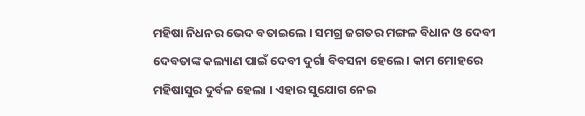ମହିଷା ନିଧନର ଭେଦ ବତାଇଲେ । ସମଗ୍ର ଜଗତର ମଙ୍ଗଳ ବିଧାନ ଓ ଦେବୀ ଦେବତାଙ୍କ କଲ୍ୟାଣ ପାଇଁ ଦେବୀ ଦୁର୍ଗା ବିବସନା ହେଲେ । କାମ ମୋହରେ ମହିଷାସୁର ଦୁର୍ବଳ ହେଲା । ଏହାର ସୁଯୋଗ ନେଇ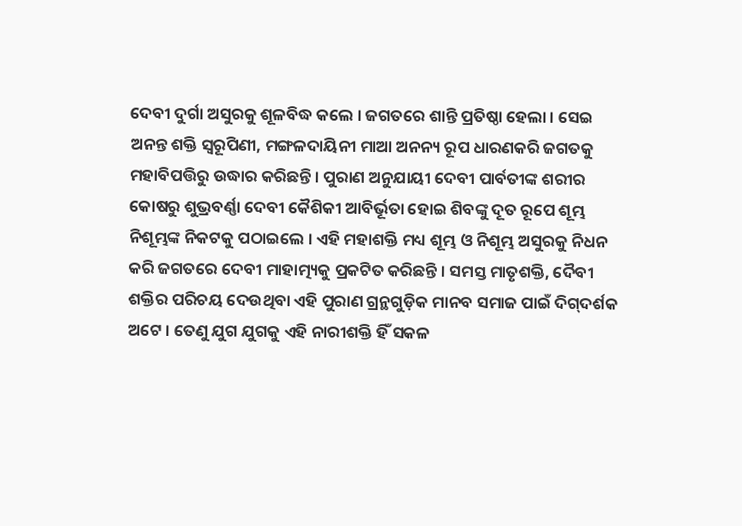ଦେବୀ ଦୁର୍ଗା ଅସୁରକୁ ଶୂଳବିଦ୍ଧ କଲେ । ଜଗତରେ ଶାନ୍ତି ପ୍ରତିଷ୍ଠା ହେଲା । ସେଇ ଅନନ୍ତ ଶକ୍ତି ସ୍ୱରୂପିଣୀ, ମଙ୍ଗଳଦାୟିନୀ ମାଆ ଅନନ୍ୟ ରୂପ ଧାରଣକରି ଜଗତକୁ ମହାବିପତ୍ତିରୁ ଉଦ୍ଧାର କରିଛନ୍ତି । ପୁରାଣ ଅନୁଯାୟୀ ଦେବୀ ପାର୍ବତୀଙ୍କ ଶରୀର କୋଷରୁ ଶୁଭ୍ରବର୍ଣ୍ଣା ଦେବୀ କୈଶିକୀ ଆବିର୍ଭୂତା ହୋଇ ଶିବଙ୍କୁ ଦୂତ ରୂପେ ଶୂମ୍ଭ ନିଶୂମ୍ଭଙ୍କ ନିକଟକୁ ପଠାଇଲେ । ଏହି ମହାଶକ୍ତି ମଧ୍ୟ ଶୂମ୍ଭ ଓ ନିଶୂମ୍ଭ ଅସୁରକୁ ନିଧନ କରି ଜଗତରେ ଦେବୀ ମାହାତ୍ମ୍ୟକୁ ପ୍ରକଟିତ କରିଛନ୍ତି । ସମସ୍ତ ମାତୃଶକ୍ତି, ଦୈବୀ ଶକ୍ତିର ପରିଚୟ ଦେଉଥିବା ଏହି ପୁରାଣ ଗ୍ରନ୍ଥଗୁଡ଼ିକ ମାନବ ସମାଜ ପାଇଁ ଦିଗ୍‌ଦର୍ଶକ ଅଟେ । ତେଣୁ ଯୁଗ ଯୁଗକୁ ଏହି ନାରୀଶକ୍ତି ହିଁ ସକଳ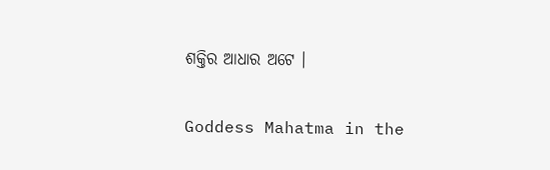ଶକ୍ତିର ଆଧାର ଅଟେ ।

Goddess Mahatma in the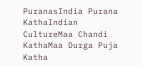PuranasIndia Purana KathaIndian CultureMaa Chandi KathaMaa Durga Puja Katha